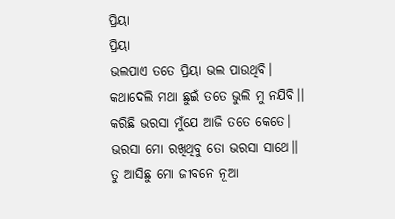ପ୍ରିୟା
ପ୍ରିୟା
ଭଲପାଏ ତତେ ପ୍ରିୟା ଭଲ ପାଉଥିବି।
କଥାଦେଲି ମଥା ଛୁଇଁ ତତେ ଭୁଲି ମୁ ନଯିବି।।
କରିଛି ଭରସା ମୁଁଯେ ଆଜି ତତେ କେତେ।
ଭରସା ମୋ ରଖିଥିବୁ ତୋ ଭରସା ସାଥେ।।
ତୁ ଆସିଛୁ ମୋ ଜୀବନେ ନୂଆ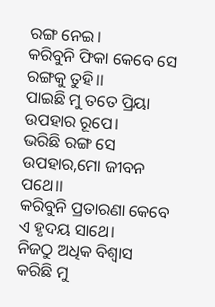ରଙ୍ଗ ନେଇ।
କରିବୁନି ଫିକା କେବେ ସେ ରଙ୍ଗକୁ ତୁହି।।
ପାଇଛି ମୁ ତତେ ପ୍ରିୟା ଉପହାର ରୂପେ।
ଭରିଛି ରଙ୍ଗ ସେ ଉପହାର,ମୋ ଜୀବନ ପଥେ।।
କରିବୁନି ପ୍ରତାରଣା କେବେ ଏ ହୃଦୟ ସାଥେ।
ନିଜଠୁ ଅଧିକ ବିଶ୍ୱାସ କରିଛି ମୁ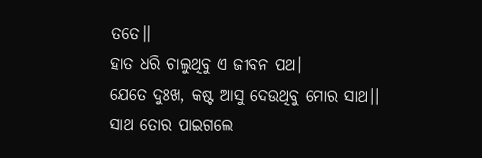ତତେ।।
ହାତ ଧରି ଚାଲୁଥିବୁ ଏ ଜୀବନ ପଥ।
ଯେତେ ଦୁଃଖ, କଷ୍ଟ ଆସୁ ଦେଉଥିବୁ ମୋର ସାଥ।।
ସାଥ ତୋର ପାଇଗଲେ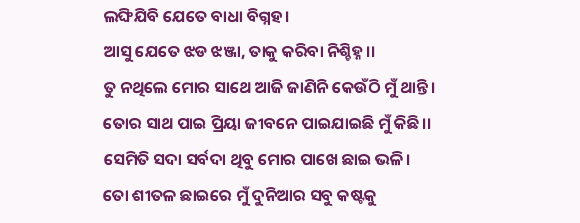ଲଙ୍ଘିଯିବି ଯେତେ ବାଧା ବିଗ୍ନହ।
ଆସୁ ଯେତେ ଝଡ ଝଞ୍ଜା, ତାକୁ କରିବା ନିଶ୍ଚିହ୍ନ।।
ତୁ ନଥିଲେ ମୋର ସାଥେ ଆଜି ଜାଣିନି କେଉଁଠି ମୁଁ ଥାନ୍ତି।
ତୋର ସାଥ ପାଇ ପ୍ରିୟା ଜୀବନେ ପାଇଯାଇଛି ମୁଁ କିଛି।।
ସେମିତି ସଦା ସର୍ବଦା ଥିବୁ ମୋର ପାଖେ ଛାଇ ଭଳି।
ତୋ ଶୀତଳ ଛାଇରେ ମୁଁ ଦୁନିଆର ସବୁ କଷ୍ଟକୁ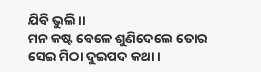ଯିବି ଭୁଲି।।
ମନ କଷ୍ଟ ବେଳେ ଶୁଣିଦେଲେ ତୋର ସେଇ ମିଠା ଦୁଇପଦ କଥା।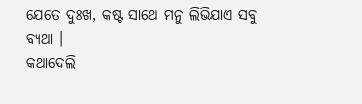ଯେତେ ଦୁଃଖ, କଷ୍ଟ ସାଥେ ମନୁ ଲିଭିଯାଏ ସବୁ ବ୍ୟଥା ।
କଥାଦେଲି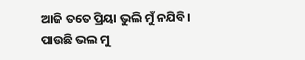ଆଜି ତତେ ପ୍ରିୟା ଭୁଲି ମୁଁ ନଯିବି।
ପାଉଛି ଭଲ ମୁ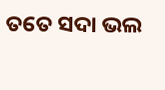ତତେ ସଦା ଭଲ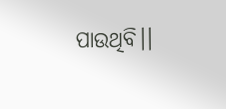ପାଉଥିବି।।